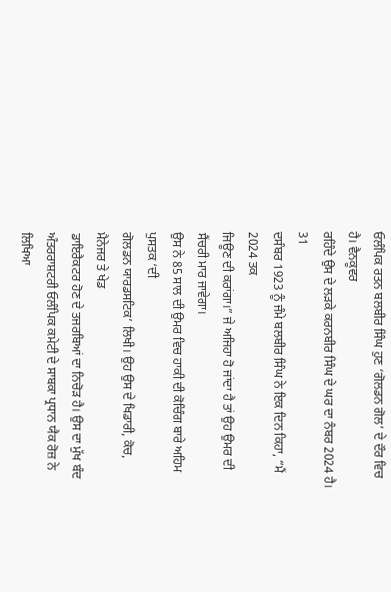ਓਲੰਪਿਕ ਰਤਨ ਬਲਬੀਰ ਸਿੰਘ ਹੁਣ ‘ਗੋਲਡਨ ਗੋਲ’ ਦੇ ਦੌਰ ਵਿਚ ਹੈ। ਵੈਨਕੂਵਰ
ਰਹਿੰਦੇ ਉਸ ਦੇ ਲੜਕੇ ਕਰਨਬੀਰ ਸਿੰਘ ਦੇ ਘਰ ਦਾ ਨੰਬਰ 2024 ਹੈ। 31
ਦਸੰਬਰ 1923 ਨੂੰ ਜੰਮੇ ਬਲਬੀਰ ਸਿੰਘ ਨੇ ਇਕ ਦਿਨ ਕਿਹਾ, “ਮੈਂ 2024 ਤਕ
ਜਿਊਣ ਦੀ ਕਰਾਂਗਾ।” ਜੇ ਅਜਿਹਾ ਹੋ ਜਾਂਦਾ ਹੈ ਤਾਂ ਉਹ ਉਮਰ ਦੀ
ਸੈਂਚਰੀ ਮਾਰ ਜਾਵੇਗਾ।
ਉਸ ਨੇ 85 ਸਾਲ ਦੀ ਉਮਰ ਵਿਚ ਹਾਕੀ ਦੀ ਕੋਚਿੰਗ ਬਾਰੇ ਅਹਿਮ ਪੁਸਤਕ ‘ਦੀ
ਗੋਲਡਨ ਯਾਰਡਸਟਿਕ’ ਲਿਖੀ। ਉਹ ਉਸ ਦੇ ਖਿਡਾਰੀ, ਕੋਚ, ਮੈਨੇਜਰ ਤੇ ਖੇਡ
ਡਾਇਰੈਕਟਰ ਹੋਣ ਦੇ ਤਜਰਬਿਆਂ ਦਾ ਨਿਚੋੜ ਹੈ। ਉਸ ਦਾ ਮੁੱਖ ਬੰਦ
ਅੰਤਰਰਾਸ਼ਟਰੀ ਓਲੰਪਿਕ ਕਮੇਟੀ ਦੇ ਸਾਬਕਾ ਪ੍ਰਧਾਨ ਯੈਕ ਰੋਜ਼ ਨੇ ਲਿਖਿਆ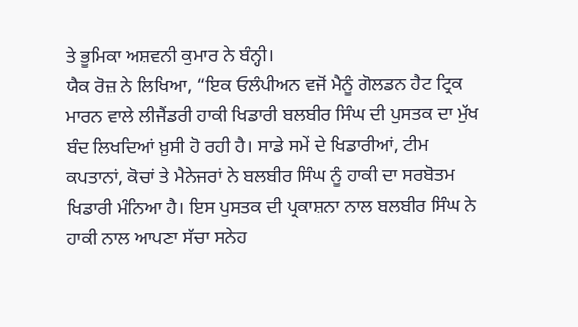ਤੇ ਭੂਮਿਕਾ ਅਸ਼ਵਨੀ ਕੁਮਾਰ ਨੇ ਬੰਨ੍ਹੀ।
ਯੈਕ ਰੋਜ਼ ਨੇ ਲਿਖਿਆ, “ਇਕ ਓਲੰਪੀਅਨ ਵਜੋਂ ਮੈਨੂੰ ਗੋਲਡਨ ਹੈਟ ਟ੍ਰਿਕ
ਮਾਰਨ ਵਾਲੇ ਲੀਜੈਂਡਰੀ ਹਾਕੀ ਖਿਡਾਰੀ ਬਲਬੀਰ ਸਿੰਘ ਦੀ ਪੁਸਤਕ ਦਾ ਮੁੱਖ
ਬੰਦ ਲਿਖਦਿਆਂ ਖ਼ੁਸੀ ਹੋ ਰਹੀ ਹੈ। ਸਾਡੇ ਸਮੇਂ ਦੇ ਖਿਡਾਰੀਆਂ, ਟੀਮ
ਕਪਤਾਨਾਂ, ਕੋਚਾਂ ਤੇ ਮੈਨੇਜਰਾਂ ਨੇ ਬਲਬੀਰ ਸਿੰਘ ਨੂੰ ਹਾਕੀ ਦਾ ਸਰਬੋਤਮ
ਖਿਡਾਰੀ ਮੰਨਿਆ ਹੈ। ਇਸ ਪੁਸਤਕ ਦੀ ਪ੍ਰਕਾਸ਼ਨਾ ਨਾਲ ਬਲਬੀਰ ਸਿੰਘ ਨੇ
ਹਾਕੀ ਨਾਲ ਆਪਣਾ ਸੱਚਾ ਸਨੇਹ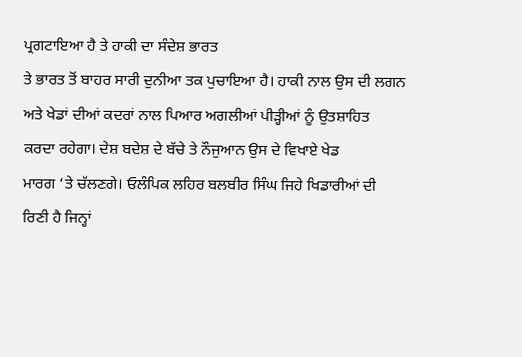ਪ੍ਰਗਟਾਇਆ ਹੈ ਤੇ ਹਾਕੀ ਦਾ ਸੰਦੇਸ਼ ਭਾਰਤ
ਤੇ ਭਾਰਤ ਤੋਂ ਬਾਹਰ ਸਾਰੀ ਦੁਨੀਆ ਤਕ ਪੁਚਾਇਆ ਹੈ। ਹਾਕੀ ਨਾਲ ਉਸ ਦੀ ਲਗਨ
ਅਤੇ ਖੇਡਾਂ ਦੀਆਂ ਕਦਰਾਂ ਨਾਲ ਪਿਆਰ ਅਗਲੀਆਂ ਪੀੜ੍ਹੀਆਂ ਨੂੰ ਉਤਸ਼ਾਹਿਤ
ਕਰਦਾ ਰਹੇਗਾ। ਦੇਸ਼ ਬਦੇਸ਼ ਦੇ ਬੱਚੇ ਤੇ ਨੌਜੁਆਨ ਉਸ ਦੇ ਵਿਖਾਏ ਖੇਡ
ਮਾਰਗ ‘ਤੇ ਚੱਲਣਗੇ। ਓਲੰਪਿਕ ਲਹਿਰ ਬਲਬੀਰ ਸਿੰਘ ਜਿਹੇ ਖਿਡਾਰੀਆਂ ਦੀ
ਰਿਣੀ ਹੈ ਜਿਨ੍ਹਾਂ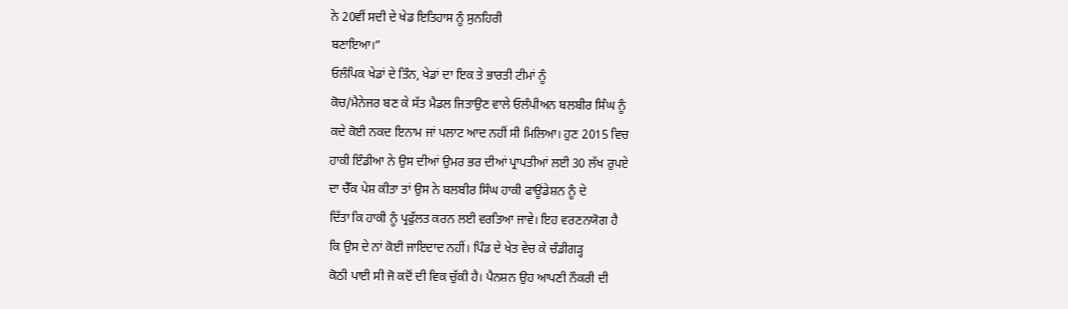ਨੇ 20ਵੀਂ ਸਦੀ ਦੇ ਖੇਡ ਇਤਿਹਾਸ ਨੂੰ ਸੁਨਹਿਰੀ
ਬਣਾਇਆ।”
ਓਲੰਪਿਕ ਖੇਡਾਂ ਦੇ ਤਿੰਨ, ਖੇਡਾਂ ਦਾ ਇਕ ਤੇ ਭਾਰਤੀ ਟੀਮਾਂ ਨੂੰ
ਕੋਚ/ਮੈਨੇਜਰ ਬਣ ਕੇ ਸੱਤ ਮੈਡਲ ਜਿਤਾਉਣ ਵਾਲੇ ਓਲੰਪੀਅਨ ਬਲਬੀਰ ਸਿੰਘ ਨੂੰ
ਕਦੇ ਕੋਈ ਨਕਦ ਇਨਾਮ ਜਾਂ ਪਲਾਟ ਆਦ ਨਹੀਂ ਸੀ ਮਿਲਿਆ। ਹੁਣ 2015 ਵਿਚ
ਹਾਕੀ ਇੰਡੀਆ ਨੇ ਉਸ ਦੀਆਂ ਉਮਰ ਭਰ ਦੀਆਂ ਪ੍ਰਾਪਤੀਆਂ ਲਈ 30 ਲੱਖ ਰੁਪਏ
ਦਾ ਚੈੱਕ ਪੇਸ਼ ਕੀਤਾ ਤਾਂ ਉਸ ਨੇ ਬਲਬੀਰ ਸਿੰਘ ਹਾਕੀ ਫਾਊਂਡੇਸ਼ਨ ਨੂੰ ਦੇ
ਦਿੱਤਾ ਕਿ ਹਾਕੀ ਨੂੰ ਪ੍ਰਫੁੱਲਤ ਕਰਨ ਲਈ ਵਰਤਿਆ ਜਾਵੇ। ਇਹ ਵਰਣਨਯੋਗ ਹੈ
ਕਿ ਉਸ ਦੇ ਨਾਂ ਕੋਈ ਜਾਇਦਾਦ ਨਹੀਂ। ਪਿੰਡ ਦੇ ਖੇਤ ਵੇਚ ਕੇ ਚੰਡੀਗੜ੍ਹ
ਕੋਠੀ ਪਾਈ ਸੀ ਜੋ ਕਦੋਂ ਦੀ ਵਿਕ ਚੁੱਕੀ ਹੈ। ਪੈਨਸ਼ਨ ਉਹ ਆਪਣੀ ਨੌਕਰੀ ਦੀ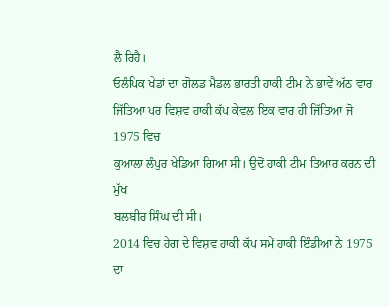ਲੈ ਰਿਹੈ।
ਓਲੰਪਿਕ ਖੇਡਾਂ ਦਾ ਗੋਲਡ ਮੈਡਲ ਭਾਰਤੀ ਹਾਕੀ ਟੀਮ ਨੇ ਭਾਵੇਂ ਅੱਠ ਵਾਰ
ਜਿੱਤਿਆ ਪਰ ਵਿਸ਼ਵ ਹਾਕੀ ਕੱਪ ਕੇਵਲ ਇਕ ਵਾਰ ਹੀ ਜਿੱਤਿਆ ਜੋ 1975 ਵਿਚ
ਕੁਆਲਾ ਲੰਪੁਰ ਖੇਡਿਆ ਗਿਆ ਸੀ। ਉਦੋਂ ਹਾਕੀ ਟੀਮ ਤਿਆਰ ਕਰਨ ਦੀ ਮੁੱਖ
ਬਲਬੀਰ ਸਿੰਘ ਦੀ ਸੀ।
2014 ਵਿਚ ਹੇਗ ਦੇ ਵਿਸ਼ਵ ਹਾਕੀ ਕੱਪ ਸਮੇਂ ਹਾਕੀ ਇੰਡੀਆ ਨੇ 1975 ਦਾ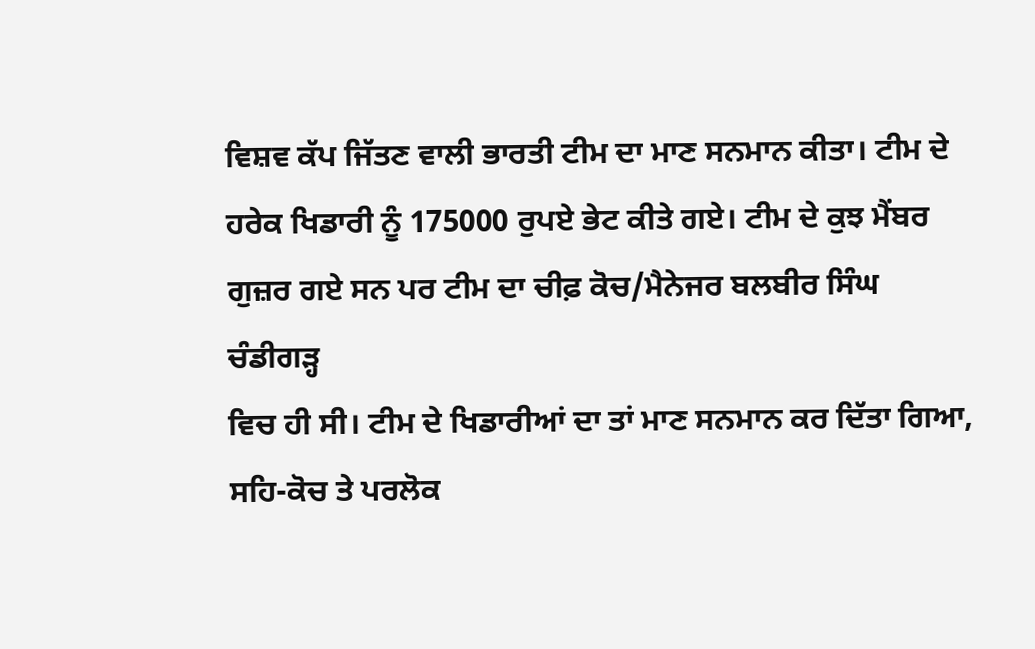ਵਿਸ਼ਵ ਕੱਪ ਜਿੱਤਣ ਵਾਲੀ ਭਾਰਤੀ ਟੀਮ ਦਾ ਮਾਣ ਸਨਮਾਨ ਕੀਤਾ। ਟੀਮ ਦੇ
ਹਰੇਕ ਖਿਡਾਰੀ ਨੂੰ 175000 ਰੁਪਏ ਭੇਟ ਕੀਤੇ ਗਏ। ਟੀਮ ਦੇ ਕੁਝ ਮੈਂਬਰ
ਗੁਜ਼ਰ ਗਏ ਸਨ ਪਰ ਟੀਮ ਦਾ ਚੀਫ਼ ਕੋਚ/ਮੈਨੇਜਰ ਬਲਬੀਰ ਸਿੰਘ ਚੰਡੀਗੜ੍ਹ
ਵਿਚ ਹੀ ਸੀ। ਟੀਮ ਦੇ ਖਿਡਾਰੀਆਂ ਦਾ ਤਾਂ ਮਾਣ ਸਨਮਾਨ ਕਰ ਦਿੱਤਾ ਗਿਆ,
ਸਹਿ-ਕੋਚ ਤੇ ਪਰਲੋਕ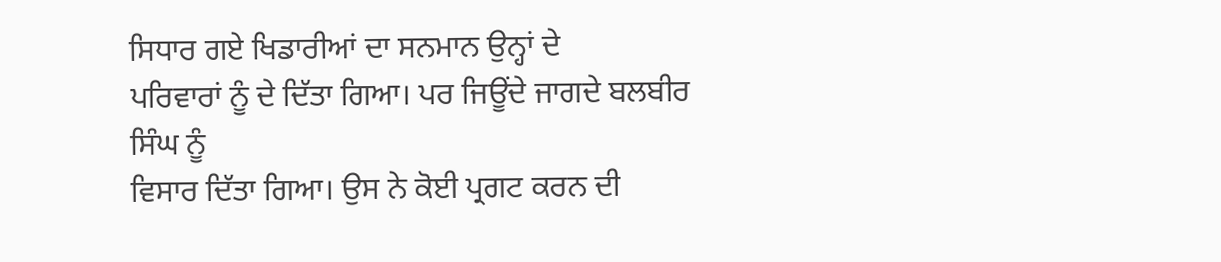ਸਿਧਾਰ ਗਏ ਖਿਡਾਰੀਆਂ ਦਾ ਸਨਮਾਨ ਉਨ੍ਹਾਂ ਦੇ
ਪਰਿਵਾਰਾਂ ਨੂੰ ਦੇ ਦਿੱਤਾ ਗਿਆ। ਪਰ ਜਿਊਂਦੇ ਜਾਗਦੇ ਬਲਬੀਰ ਸਿੰਘ ਨੂੰ
ਵਿਸਾਰ ਦਿੱਤਾ ਗਿਆ। ਉਸ ਨੇ ਕੋਈ ਪ੍ਰਗਟ ਕਰਨ ਦੀ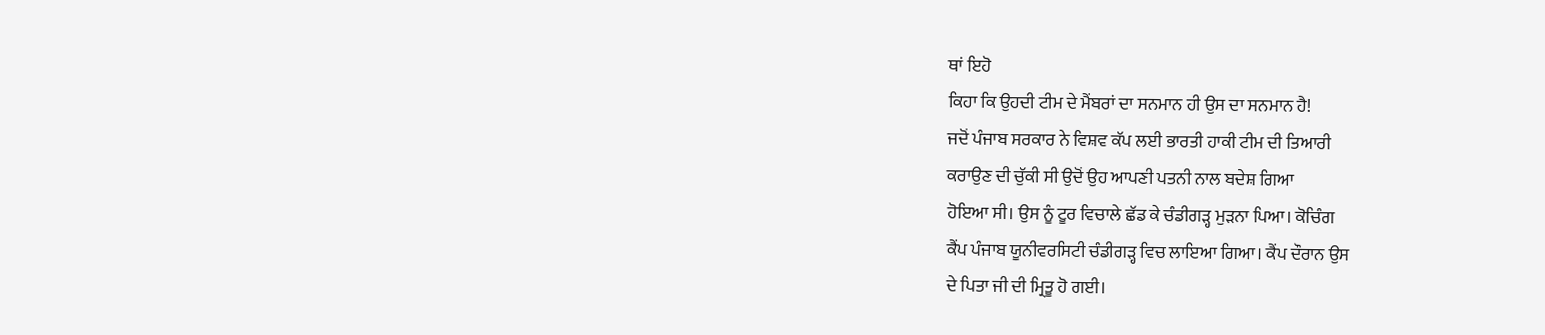ਥਾਂ ਇਹੋ
ਕਿਹਾ ਕਿ ਉਹਦੀ ਟੀਮ ਦੇ ਮੈਂਬਰਾਂ ਦਾ ਸਨਮਾਨ ਹੀ ਉਸ ਦਾ ਸਨਮਾਨ ਹੈ!
ਜਦੋਂ ਪੰਜਾਬ ਸਰਕਾਰ ਨੇ ਵਿਸ਼ਵ ਕੱਪ ਲਈ ਭਾਰਤੀ ਹਾਕੀ ਟੀਮ ਦੀ ਤਿਆਰੀ
ਕਰਾਉਣ ਦੀ ਚੁੱਕੀ ਸੀ ਉਦੋਂ ਉਹ ਆਪਣੀ ਪਤਨੀ ਨਾਲ ਬਦੇਸ਼ ਗਿਆ
ਹੋਇਆ ਸੀ। ਉਸ ਨੂੰ ਟੂਰ ਵਿਚਾਲੇ ਛੱਡ ਕੇ ਚੰਡੀਗੜ੍ਹ ਮੁੜਨਾ ਪਿਆ। ਕੋਚਿੰਗ
ਕੈਂਪ ਪੰਜਾਬ ਯੂਨੀਵਰਸਿਟੀ ਚੰਡੀਗੜ੍ਹ ਵਿਚ ਲਾਇਆ ਗਿਆ। ਕੈਂਪ ਦੌਰਾਨ ਉਸ
ਦੇ ਪਿਤਾ ਜੀ ਦੀ ਮ੍ਰਿਤੂ ਹੋ ਗਈ।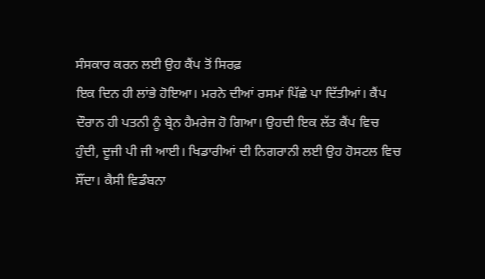ਸੰਸਕਾਰ ਕਰਨ ਲਈ ਉਹ ਕੈਂਪ ਤੋਂ ਸਿਰਫ਼
ਇਕ ਦਿਨ ਹੀ ਲਾਂਭੇ ਹੋਇਆ। ਮਰਨੇ ਦੀਆਂ ਰਸਮਾਂ ਪਿੱਛੇ ਪਾ ਦਿੱਤੀਆਂ। ਕੈਂਪ
ਦੌਰਾਨ ਹੀ ਪਤਨੀ ਨੂੰ ਬ੍ਰੇਨ ਹੈਮਰੇਜ ਹੋ ਗਿਆ। ਉਹਦੀ ਇਕ ਲੱਤ ਕੈਂਪ ਵਿਚ
ਹੁੰਦੀ, ਦੂਜੀ ਪੀ ਜੀ ਆਈ। ਖਿਡਾਰੀਆਂ ਦੀ ਨਿਗਰਾਨੀ ਲਈ ਉਹ ਹੋਸਟਲ ਵਿਚ
ਸੌਂਦਾ। ਕੈਸੀ ਵਿਡੰਬਨਾ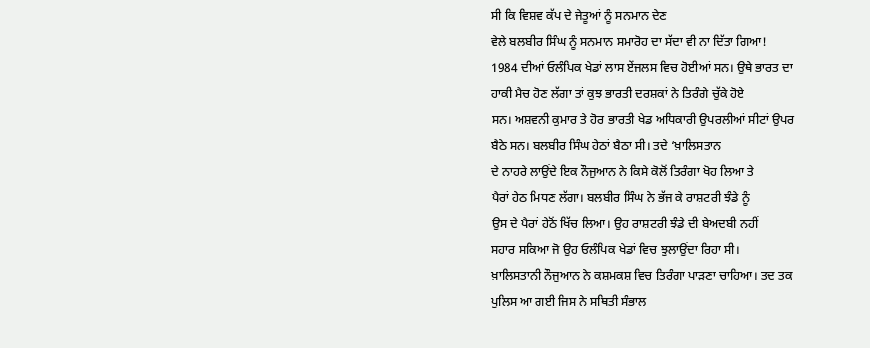ਸੀ ਕਿ ਵਿਸ਼ਵ ਕੱਪ ਦੇ ਜੇਤੂਆਂ ਨੂੰ ਸਨਮਾਨ ਦੇਣ
ਵੇਲੇ ਬਲਬੀਰ ਸਿੰਘ ਨੂੰ ਸਨਮਾਨ ਸਮਾਰੋਹ ਦਾ ਸੱਦਾ ਵੀ ਨਾ ਦਿੱਤਾ ਗਿਆ!
1984 ਦੀਆਂ ਓਲੰਪਿਕ ਖੇਡਾਂ ਲਾਸ ਏਂਜਲਸ ਵਿਚ ਹੋਈਆਂ ਸਨ। ਉਥੇ ਭਾਰਤ ਦਾ
ਹਾਕੀ ਮੈਚ ਹੋਣ ਲੱਗਾ ਤਾਂ ਕੁਝ ਭਾਰਤੀ ਦਰਸ਼ਕਾਂ ਨੇ ਤਿਰੰਗੇ ਚੁੱਕੇ ਹੋਏ
ਸਨ। ਅਸ਼ਵਨੀ ਕੁਮਾਰ ਤੇ ਹੋਰ ਭਾਰਤੀ ਖੇਡ ਅਧਿਕਾਰੀ ਉਪਰਲੀਆਂ ਸੀਟਾਂ ਉਪਰ
ਬੈਠੇ ਸਨ। ਬਲਬੀਰ ਸਿੰਘ ਹੇਠਾਂ ਬੈਠਾ ਸੀ। ਤਦੇ ‘ਖ਼ਾਲਿਸਤਾਨ
ਦੇ ਨਾਹਰੇ ਲਾਉਂਦੇ ਇਕ ਨੌਜੁਆਨ ਨੇ ਕਿਸੇ ਕੋਲੋਂ ਤਿਰੰਗਾ ਖੋਹ ਲਿਆ ਤੇ
ਪੈਰਾਂ ਹੇਠ ਮਿਧਣ ਲੱਗਾ। ਬਲਬੀਰ ਸਿੰਘ ਨੇ ਭੱਜ ਕੇ ਰਾਸ਼ਟਰੀ ਝੰਡੇ ਨੂੰ
ਉਸ ਦੇ ਪੈਰਾਂ ਹੇਠੋਂ ਖਿੱਚ ਲਿਆ। ਉਹ ਰਾਸ਼ਟਰੀ ਝੰਡੇ ਦੀ ਬੇਅਦਬੀ ਨਹੀਂ
ਸਹਾਰ ਸਕਿਆ ਜੋ ਉਹ ਓਲੰਪਿਕ ਖੇਡਾਂ ਵਿਚ ਝੁਲਾਉਂਦਾ ਰਿਹਾ ਸੀ।
ਖ਼ਾਲਿਸਤਾਨੀ ਨੌਜੁਆਨ ਨੇ ਕਸ਼ਮਕਸ਼ ਵਿਚ ਤਿਰੰਗਾ ਪਾੜਣਾ ਚਾਹਿਆ। ਤਦ ਤਕ
ਪੁਲਿਸ ਆ ਗਈ ਜਿਸ ਨੇ ਸਥਿਤੀ ਸੰਭਾਲ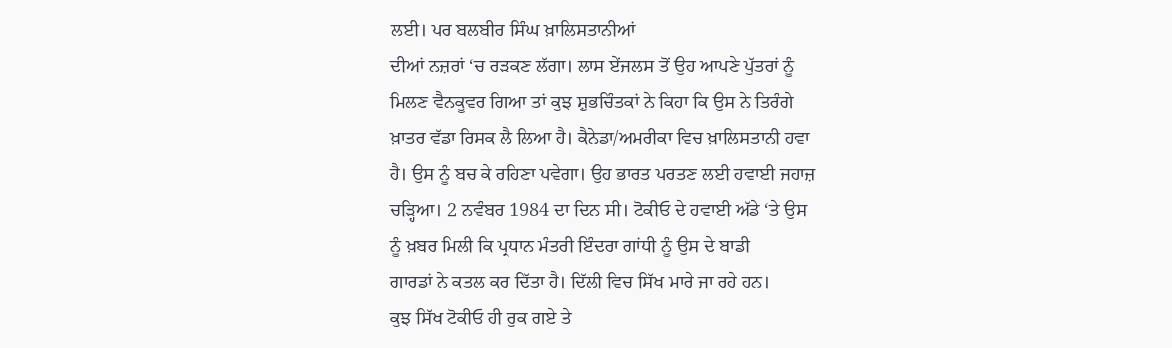ਲਈ। ਪਰ ਬਲਬੀਰ ਸਿੰਘ ਖ਼ਾਲਿਸਤਾਨੀਆਂ
ਦੀਆਂ ਨਜ਼ਰਾਂ ‘ਚ ਰੜਕਣ ਲੱਗਾ। ਲਾਸ ਏਂਜਲਸ ਤੋਂ ਉਹ ਆਪਣੇ ਪੁੱਤਰਾਂ ਨੂੰ
ਮਿਲਣ ਵੈਨਕੂਵਰ ਗਿਆ ਤਾਂ ਕੁਝ ਸ਼ੁਭਚਿੰਤਕਾਂ ਨੇ ਕਿਹਾ ਕਿ ਉਸ ਨੇ ਤਿਰੰਗੇ
ਖ਼ਾਤਰ ਵੱਡਾ ਰਿਸਕ ਲੈ ਲਿਆ ਹੈ। ਕੈਨੇਡਾ/ਅਮਰੀਕਾ ਵਿਚ ਖ਼ਾਲਿਸਤਾਨੀ ਹਵਾ
ਹੈ। ਉਸ ਨੂੰ ਬਚ ਕੇ ਰਹਿਣਾ ਪਵੇਗਾ। ਉਹ ਭਾਰਤ ਪਰਤਣ ਲਈ ਹਵਾਈ ਜਹਾਜ਼
ਚੜ੍ਹਿਆ। 2 ਨਵੰਬਰ 1984 ਦਾ ਦਿਨ ਸੀ। ਟੋਕੀਓ ਦੇ ਹਵਾਈ ਅੱਡੇ ‘ਤੇ ਉਸ
ਨੂੰ ਖ਼ਬਰ ਮਿਲੀ ਕਿ ਪ੍ਰਧਾਨ ਮੰਤਰੀ ਇੰਦਰਾ ਗਾਂਧੀ ਨੂੰ ਉਸ ਦੇ ਬਾਡੀ
ਗਾਰਡਾਂ ਨੇ ਕਤਲ ਕਰ ਦਿੱਤਾ ਹੈ। ਦਿੱਲੀ ਵਿਚ ਸਿੱਖ ਮਾਰੇ ਜਾ ਰਹੇ ਹਨ।
ਕੁਝ ਸਿੱਖ ਟੋਕੀਓ ਹੀ ਰੁਕ ਗਏ ਤੇ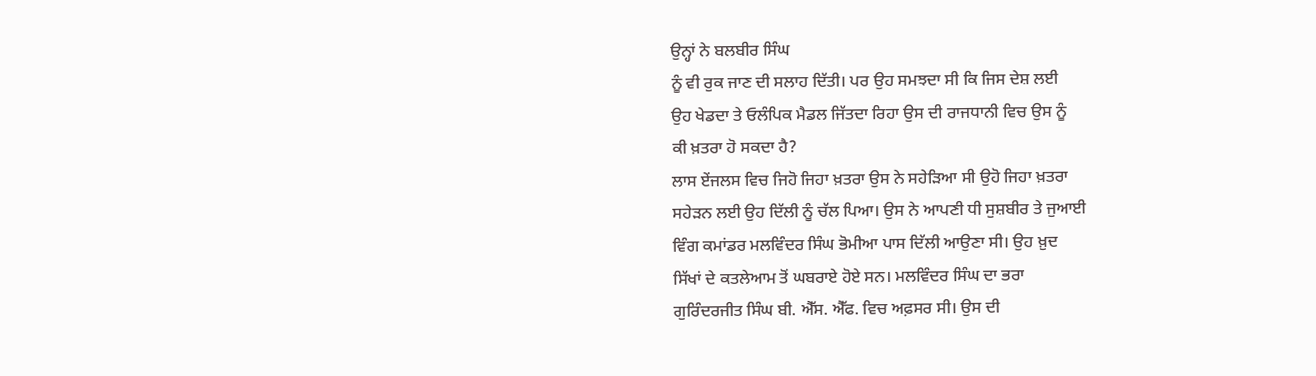ਉਨ੍ਹਾਂ ਨੇ ਬਲਬੀਰ ਸਿੰਘ
ਨੂੰ ਵੀ ਰੁਕ ਜਾਣ ਦੀ ਸਲਾਹ ਦਿੱਤੀ। ਪਰ ਉਹ ਸਮਝਦਾ ਸੀ ਕਿ ਜਿਸ ਦੇਸ਼ ਲਈ
ਉਹ ਖੇਡਦਾ ਤੇ ਓਲੰਪਿਕ ਮੈਡਲ ਜਿੱਤਦਾ ਰਿਹਾ ਉਸ ਦੀ ਰਾਜਧਾਨੀ ਵਿਚ ਉਸ ਨੂੰ
ਕੀ ਖ਼ਤਰਾ ਹੋ ਸਕਦਾ ਹੈ?
ਲਾਸ ਏਂਜਲਸ ਵਿਚ ਜਿਹੋ ਜਿਹਾ ਖ਼ਤਰਾ ਉਸ ਨੇ ਸਹੇੜਿਆ ਸੀ ਉਹੋ ਜਿਹਾ ਖ਼ਤਰਾ
ਸਹੇੜਨ ਲਈ ਉਹ ਦਿੱਲੀ ਨੂੰ ਚੱਲ ਪਿਆ। ਉਸ ਨੇ ਆਪਣੀ ਧੀ ਸੁਸ਼ਬੀਰ ਤੇ ਜੁਆਈ
ਵਿੰਗ ਕਮਾਂਡਰ ਮਲਵਿੰਦਰ ਸਿੰਘ ਭੋਮੀਆ ਪਾਸ ਦਿੱਲੀ ਆਉਣਾ ਸੀ। ਉਹ ਖ਼ੁਦ
ਸਿੱਖਾਂ ਦੇ ਕਤਲੇਆਮ ਤੋਂ ਘਬਰਾਏ ਹੋਏ ਸਨ। ਮਲਵਿੰਦਰ ਸਿੰਘ ਦਾ ਭਰਾ
ਗੁਰਿੰਦਰਜੀਤ ਸਿੰਘ ਬੀ. ਐੱਸ. ਐੱਫ. ਵਿਚ ਅਫ਼ਸਰ ਸੀ। ਉਸ ਦੀ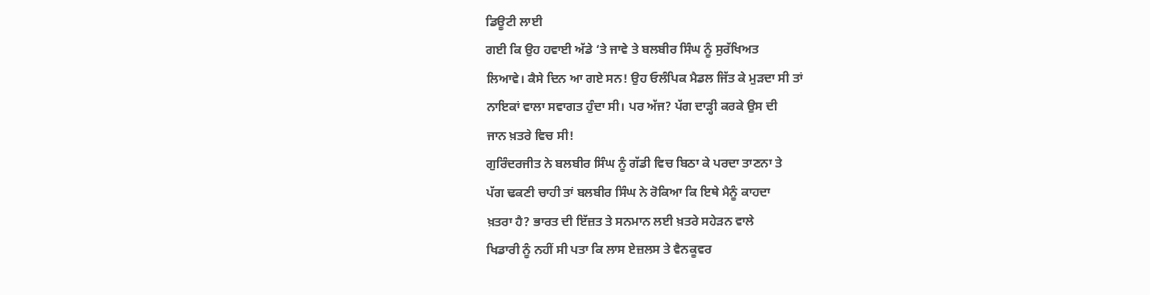ਡਿਊਟੀ ਲਾਈ
ਗਈ ਕਿ ਉਹ ਹਵਾਈ ਅੱਡੇ ‘ਤੇ ਜਾਵੇ ਤੇ ਬਲਬੀਰ ਸਿੰਘ ਨੂੰ ਸੁਰੱਖਿਅਤ
ਲਿਆਵੇ। ਕੈਸੇ ਦਿਨ ਆ ਗਏ ਸਨ! ਉਹ ਓਲੰਪਿਕ ਮੈਡਲ ਜਿੱਤ ਕੇ ਮੁੜਦਾ ਸੀ ਤਾਂ
ਨਾਇਕਾਂ ਵਾਲਾ ਸਵਾਗਤ ਹੁੰਦਾ ਸੀ। ਪਰ ਅੱਜ? ਪੱਗ ਦਾੜ੍ਹੀ ਕਰਕੇ ਉਸ ਦੀ
ਜਾਨ ਖ਼ਤਰੇ ਵਿਚ ਸੀ!
ਗੁਰਿੰਦਰਜੀਤ ਨੇ ਬਲਬੀਰ ਸਿੰਘ ਨੂੰ ਗੱਡੀ ਵਿਚ ਬਿਠਾ ਕੇ ਪਰਦਾ ਤਾਣਨਾ ਤੇ
ਪੱਗ ਢਕਣੀ ਚਾਹੀ ਤਾਂ ਬਲਬੀਰ ਸਿੰਘ ਨੇ ਰੋਕਿਆ ਕਿ ਇਥੇ ਮੈਨੂੰ ਕਾਹਦਾ
ਖ਼ਤਰਾ ਹੈ? ਭਾਰਤ ਦੀ ਇੱਜ਼ਤ ਤੇ ਸਨਮਾਨ ਲਈ ਖ਼ਤਰੇ ਸਹੇੜਨ ਵਾਲੇ
ਖਿਡਾਰੀ ਨੂੰ ਨਹੀਂ ਸੀ ਪਤਾ ਕਿ ਲਾਸ ਏਜ਼ਲਸ ਤੇ ਵੈਨਕੂਵਰ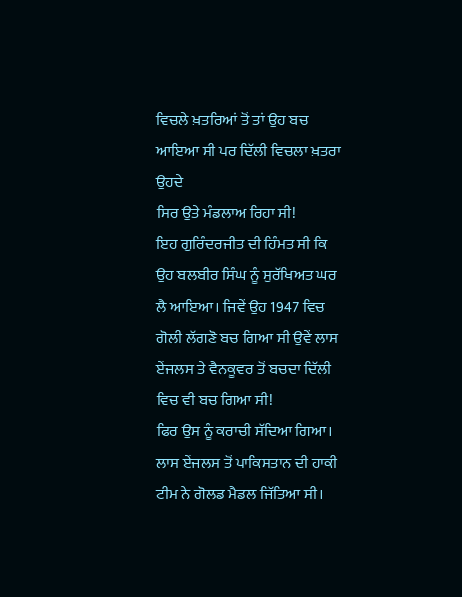ਵਿਚਲੇ ਖ਼ਤਰਿਆਂ ਤੋਂ ਤਾਂ ਉਹ ਬਚ ਆਇਆ ਸੀ ਪਰ ਦਿੱਲੀ ਵਿਚਲਾ ਖ਼ਤਰਾ ਉਹਦੇ
ਸਿਰ ਉਤੇ ਮੰਡਲਾਅ ਰਿਹਾ ਸੀ!
ਇਹ ਗੁਰਿੰਦਰਜੀਤ ਦੀ ਹਿੰਮਤ ਸੀ ਕਿ ਉਹ ਬਲਬੀਰ ਸਿੰਘ ਨੂੰ ਸੁਰੱਖਿਅਤ ਘਰ
ਲੈ ਆਇਆ। ਜਿਵੇਂ ਉਹ 1947 ਵਿਚ ਗੋਲੀ ਲੱਗਣੋ ਬਚ ਗਿਆ ਸੀ ਉਵੇਂ ਲਾਸ
ਏਂਜਲਸ ਤੇ ਵੈਨਕੂਵਰ ਤੋਂ ਬਚਦਾ ਦਿੱਲੀ ਵਿਚ ਵੀ ਬਚ ਗਿਆ ਸੀ!
ਫਿਰ ਉਸ ਨੂੰ ਕਰਾਚੀ ਸੱਦਿਆ ਗਿਆ। ਲਾਸ ਏਂਜਲਸ ਤੋਂ ਪਾਕਿਸਤਾਨ ਦੀ ਹਾਕੀ
ਟੀਮ ਨੇ ਗੋਲਡ ਮੈਡਲ ਜਿੱਤਿਆ ਸੀ।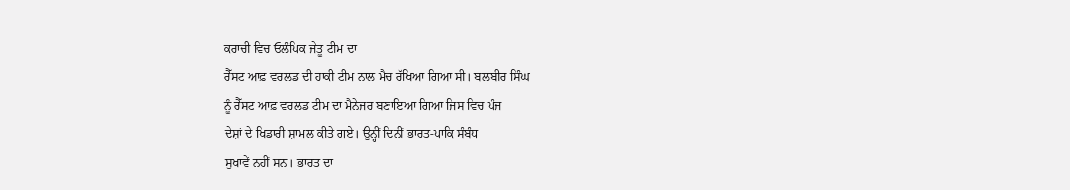ਕਰਾਚੀ ਵਿਚ ਓਲੰਪਿਕ ਜੇਤੂ ਟੀਮ ਦਾ
ਰੈੱਸਟ ਆਫ਼ ਵਰਲਡ ਦੀ ਹਾਕੀ ਟੀਮ ਨਾਲ ਮੈਚ ਰੱਖਿਆ ਗਿਆ ਸੀ। ਬਲਬੀਰ ਸਿੰਘ
ਨੂੰ ਰੈੱਸਟ ਆਫ਼ ਵਰਲਡ ਟੀਮ ਦਾ ਮੈਨੇਜਰ ਬਣਾਇਆ ਗਿਆ ਜਿਸ ਵਿਚ ਪੰਜ
ਦੇਸ਼ਾਂ ਦੇ ਖਿਡਾਰੀ ਸ਼ਾਮਲ ਕੀਤੇ ਗਏ। ਉਨ੍ਹੀਂ ਦਿਨੀਂ ਭਾਰਤ-ਪਾਕਿ ਸੰਬੰਧ
ਸੁਖਾਵੇਂ ਨਹੀਂ ਸਨ। ਭਾਰਤ ਦਾ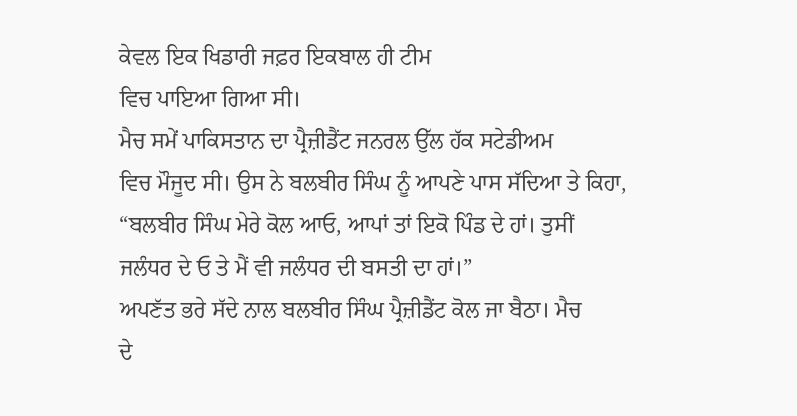ਕੇਵਲ ਇਕ ਖਿਡਾਰੀ ਜਫ਼ਰ ਇਕਬਾਲ ਹੀ ਟੀਮ
ਵਿਚ ਪਾਇਆ ਗਿਆ ਸੀ।
ਮੈਚ ਸਮੇਂ ਪਾਕਿਸਤਾਨ ਦਾ ਪ੍ਰੈਜ਼ੀਡੈਂਟ ਜਨਰਲ ਉੱਲ ਹੱਕ ਸਟੇਡੀਅਮ
ਵਿਚ ਮੌਜੂਦ ਸੀ। ਉਸ ਨੇ ਬਲਬੀਰ ਸਿੰਘ ਨੂੰ ਆਪਣੇ ਪਾਸ ਸੱਦਿਆ ਤੇ ਕਿਹਾ,
“ਬਲਬੀਰ ਸਿੰਘ ਮੇਰੇ ਕੋਲ ਆਓ, ਆਪਾਂ ਤਾਂ ਇਕੋ ਪਿੰਡ ਦੇ ਹਾਂ। ਤੁਸੀਂ
ਜਲੰਧਰ ਦੇ ਓ ਤੇ ਮੈਂ ਵੀ ਜਲੰਧਰ ਦੀ ਬਸਤੀ ਦਾ ਹਾਂ।”
ਅਪਣੱਤ ਭਰੇ ਸੱਦੇ ਨਾਲ ਬਲਬੀਰ ਸਿੰਘ ਪ੍ਰੈਜ਼ੀਡੈਂਟ ਕੋਲ ਜਾ ਬੈਠਾ। ਮੈਚ
ਦੇ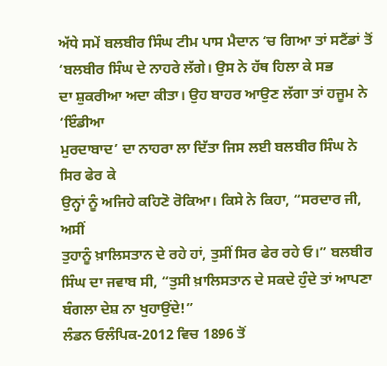ਅੱਧੇ ਸਮੇਂ ਬਲਬੀਰ ਸਿੰਘ ਟੀਮ ਪਾਸ ਮੈਦਾਨ ‘ਚ ਗਿਆ ਤਾਂ ਸਟੈਂਡਾਂ ਤੋਂ
‘ਬਲਬੀਰ ਸਿੰਘ ਦੇ ਨਾਹਰੇ ਲੱਗੇ। ਉਸ ਨੇ ਹੱਥ ਹਿਲਾ ਕੇ ਸਭ
ਦਾ ਸ਼ੁਕਰੀਆ ਅਦਾ ਕੀਤਾ। ਉਹ ਬਾਹਰ ਆਉਣ ਲੱਗਾ ਤਾਂ ਹਜੂਮ ਨੇ ‘ਇੰਡੀਆ
ਮੁਰਦਾਬਾਦ’ ਦਾ ਨਾਹਰਾ ਲਾ ਦਿੱਤਾ ਜਿਸ ਲਈ ਬਲਬੀਰ ਸਿੰਘ ਨੇ ਸਿਰ ਫੇਰ ਕੇ
ਉਨ੍ਹਾਂ ਨੂੰ ਅਜਿਹੇ ਕਹਿਣੋ ਰੋਕਿਆ। ਕਿਸੇ ਨੇ ਕਿਹਾ, “ਸਰਦਾਰ ਜੀ, ਅਸੀਂ
ਤੁਹਾਨੂੰ ਖ਼ਾਲਿਸਤਾਨ ਦੇ ਰਹੇ ਹਾਂ, ਤੁਸੀਂ ਸਿਰ ਫੇਰ ਰਹੇ ਓ।” ਬਲਬੀਰ
ਸਿੰਘ ਦਾ ਜਵਾਬ ਸੀ, “ਤੁਸੀ ਖ਼ਾਲਿਸਤਾਨ ਦੇ ਸਕਦੇ ਹੁੰਦੇ ਤਾਂ ਆਪਣਾ
ਬੰਗਲਾ ਦੇਸ਼ ਨਾ ਖੁਹਾਉਂਦੇ!”
ਲੰਡਨ ਓਲੰਪਿਕ-2012 ਵਿਚ 1896 ਤੋਂ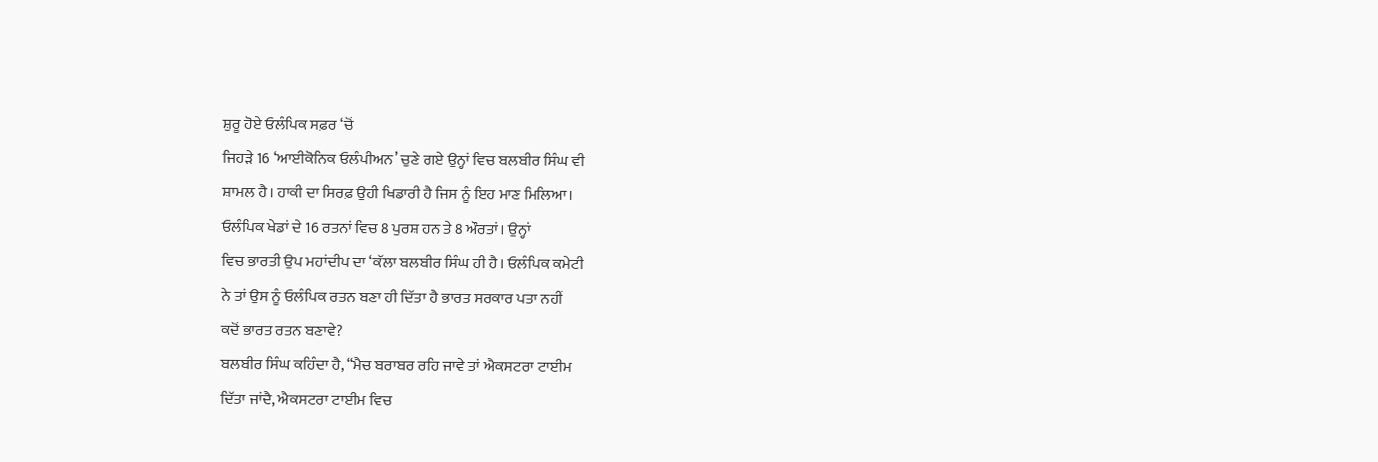ਸ਼ੁਰੂ ਹੋਏ ਓਲੰਪਿਕ ਸਫ਼ਰ ‘ਚੋਂ
ਜਿਹੜੇ 16 ‘ਆਈਕੋਨਿਕ ਓਲੰਪੀਅਨ’ ਚੁਣੇ ਗਏ ਉਨ੍ਹਾਂ ਵਿਚ ਬਲਬੀਰ ਸਿੰਘ ਵੀ
ਸ਼ਾਮਲ ਹੈ। ਹਾਕੀ ਦਾ ਸਿਰਫ਼ ਉਹੀ ਖਿਡਾਰੀ ਹੈ ਜਿਸ ਨੂੰ ਇਹ ਮਾਣ ਮਿਲਿਆ।
ਓਲੰਪਿਕ ਖੇਡਾਂ ਦੇ 16 ਰਤਨਾਂ ਵਿਚ 8 ਪੁਰਸ਼ ਹਨ ਤੇ 8 ਔਰਤਾਂ। ਉਨ੍ਹਾਂ
ਵਿਚ ਭਾਰਤੀ ਉਪ ਮਹਾਂਦੀਪ ਦਾ ‘ਕੱਲਾ ਬਲਬੀਰ ਸਿੰਘ ਹੀ ਹੈ। ਓਲੰਪਿਕ ਕਮੇਟੀ
ਨੇ ਤਾਂ ਉਸ ਨੂੰ ਓਲੰਪਿਕ ਰਤਨ ਬਣਾ ਹੀ ਦਿੱਤਾ ਹੈ ਭਾਰਤ ਸਰਕਾਰ ਪਤਾ ਨਹੀਂ
ਕਦੋਂ ਭਾਰਤ ਰਤਨ ਬਣਾਵੇ?
ਬਲਬੀਰ ਸਿੰਘ ਕਹਿੰਦਾ ਹੈ, “ਮੈਚ ਬਰਾਬਰ ਰਹਿ ਜਾਵੇ ਤਾਂ ਐਕਸਟਰਾ ਟਾਈਮ
ਦਿੱਤਾ ਜਾਂਦੈ, ਐਕਸਟਰਾ ਟਾਈਮ ਵਿਚ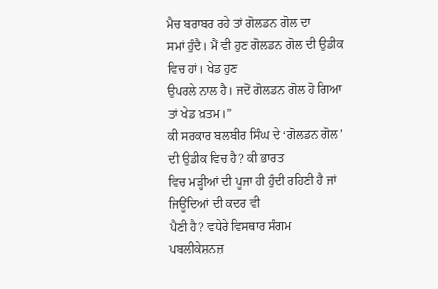ਮੈਚ ਬਰਾਬਰ ਰਹੇ ਤਾਂ ਗੋਲਡਨ ਗੋਲ ਦਾ
ਸਮਾਂ ਹੁੰਦੈ। ਮੈਂ ਵੀ ਹੁਣ ਗੋਲਡਨ ਗੋਲ ਦੀ ਉਡੀਕ ਵਿਚ ਹਾਂ। ਖੇਡ ਹੁਣ
ਉਪਰਲੇ ਨਾਲ ਹੈ। ਜਦੋਂ ਗੋਲਡਨ ਗੋਲ ਹੋ ਗਿਆ ਤਾਂ ਖੇਡ ਖ਼ਤਮ।”
ਕੀ ਸਰਕਾਰ ਬਲਬੀਰ ਸਿੰਘ ਦੇ ‘ਗੋਲਡਨ ਗੋਲ’ ਦੀ ਉਡੀਕ ਵਿਚ ਹੈ? ਕੀ ਭਾਰਤ
ਵਿਚ ਮੜ੍ਹੀਆਂ ਦੀ ਪੂਜਾ ਹੀ ਹੁੰਦੀ ਰਹਿਣੀ ਹੈ ਜਾਂ ਜਿਊਂਦਿਆਂ ਦੀ ਕਦਰ ਵੀ
ਪੈਣੀ ਹੈ? ਵਧੇਰੇ ਵਿਸਥਾਰ ਸੰਗਮ ਪਬਲੀਕੇਸ਼ਨਜ਼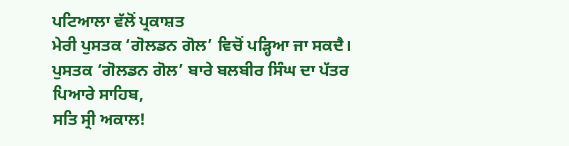ਪਟਿਆਲਾ ਵੱਲੋਂ ਪ੍ਰਕਾਸ਼ਤ
ਮੇਰੀ ਪੁਸਤਕ ‘ਗੋਲਡਨ ਗੋਲ’ ਵਿਚੋਂ ਪੜ੍ਹਿਆ ਜਾ ਸਕਦੈ।
ਪੁਸਤਕ ‘ਗੋਲਡਨ ਗੋਲ’ ਬਾਰੇ ਬਲਬੀਰ ਸਿੰਘ ਦਾ ਪੱਤਰ
ਪਿਆਰੇ ਸਾਹਿਬ,
ਸਤਿ ਸ੍ਰੀ ਅਕਾਲ!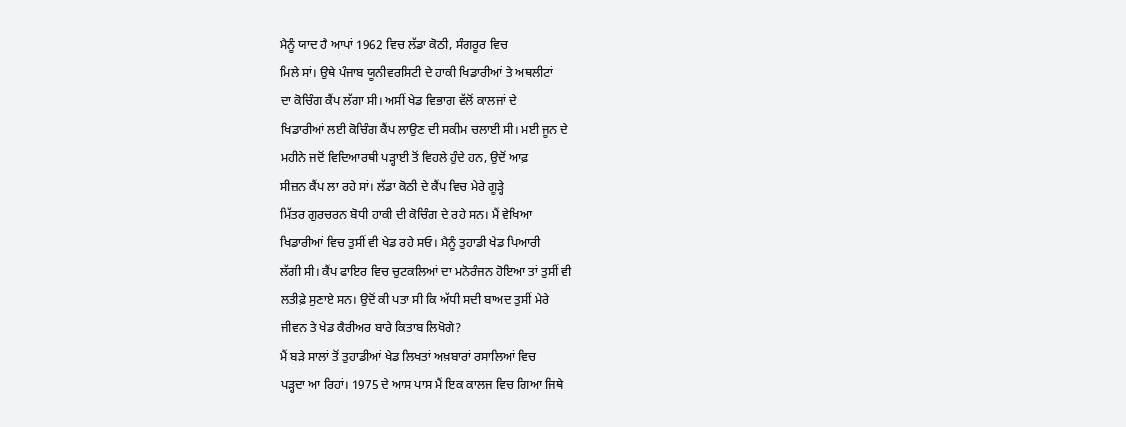ਮੈਨੂੰ ਯਾਦ ਹੈ ਆਪਾਂ 1962 ਵਿਚ ਲੱਡਾ ਕੋਠੀ, ਸੰਗਰੂਰ ਵਿਚ
ਮਿਲੇ ਸਾਂ। ਉਥੇ ਪੰਜਾਬ ਯੂਨੀਵਰਸਿਟੀ ਦੇ ਹਾਕੀ ਖਿਡਾਰੀਆਂ ਤੇ ਅਥਲੀਟਾਂ
ਦਾ ਕੋਚਿੰਗ ਕੈਂਪ ਲੱਗਾ ਸੀ। ਅਸੀਂ ਖੇਡ ਵਿਭਾਗ ਵੱਲੋਂ ਕਾਲਜਾਂ ਦੇ
ਖਿਡਾਰੀਆਂ ਲਈ ਕੋਚਿੰਗ ਕੈਂਪ ਲਾਉਣ ਦੀ ਸਕੀਮ ਚਲਾਈ ਸੀ। ਮਈ ਜੂਨ ਦੇ
ਮਹੀਨੇ ਜਦੋਂ ਵਿਦਿਆਰਥੀ ਪੜ੍ਹਾਈ ਤੋਂ ਵਿਹਲੇ ਹੁੰਦੇ ਹਨ, ਉਦੋਂ ਆਫ਼
ਸੀਜ਼ਨ ਕੈਂਪ ਲਾ ਰਹੇ ਸਾਂ। ਲੱਡਾ ਕੋਠੀ ਦੇ ਕੈਂਪ ਵਿਚ ਮੇਰੇ ਗੂੜ੍ਹੇ
ਮਿੱਤਰ ਗੁਰਚਰਨ ਬੋਧੀ ਹਾਕੀ ਦੀ ਕੋਚਿੰਗ ਦੇ ਰਹੇ ਸਨ। ਮੈਂ ਵੇਖਿਆ
ਖਿਡਾਰੀਆਂ ਵਿਚ ਤੁਸੀਂ ਵੀ ਖੇਡ ਰਹੇ ਸਓ। ਮੈਨੂੰ ਤੁਹਾਡੀ ਖੇਡ ਪਿਆਰੀ
ਲੱਗੀ ਸੀ। ਕੈਂਪ ਫਾਇਰ ਵਿਚ ਚੁਟਕਲਿਆਂ ਦਾ ਮਨੋਰੰਜਨ ਹੋਇਆ ਤਾਂ ਤੁਸੀਂ ਵੀ
ਲਤੀਫ਼ੇ ਸੁਣਾਏ ਸਨ। ਉਦੋਂ ਕੀ ਪਤਾ ਸੀ ਕਿ ਅੱਧੀ ਸਦੀ ਬਾਅਦ ਤੁਸੀਂ ਮੇਰੇ
ਜੀਵਨ ਤੇ ਖੇਡ ਕੈਰੀਅਰ ਬਾਰੇ ਕਿਤਾਬ ਲਿਖੋਗੇ?
ਮੈਂ ਬੜੇ ਸਾਲਾਂ ਤੋਂ ਤੁਹਾਡੀਆਂ ਖੇਡ ਲਿਖਤਾਂ ਅਖ਼ਬਾਰਾਂ ਰਸਾਲਿਆਂ ਵਿਚ
ਪੜ੍ਹਦਾ ਆ ਰਿਹਾਂ। 1975 ਦੇ ਆਸ ਪਾਸ ਮੈਂ ਇਕ ਕਾਲਜ ਵਿਚ ਗਿਆ ਜਿਥੇ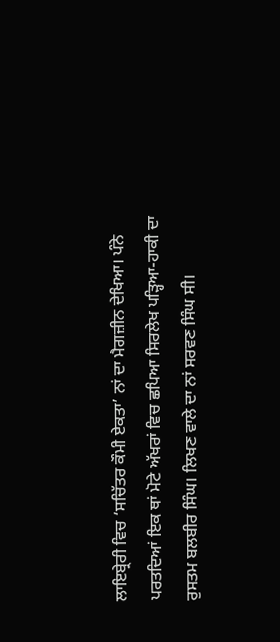ਲਾਇਬ੍ਰੇਰੀ ਵਿਚ ‘ਸਚਿੱਤਰ ਕੌਮੀ ਏਕਤਾ’ ਨਾਂ ਦਾ ਮੈਗਜ਼ੀਨ ਦੇਖਿਆ। ਪੰਨੇ
ਪਰਤਦਿਆਂ ਇਕ ਥਾਂ ਮੋਟੇ ਅੱਖਰਾਂ ਵਿਚ ਛਪਿਆ ਸਿਰਲੇਖ ਪੜ੍ਹਿਆ-ਹਾਕੀ ਦਾ
ਰੁਸਤਮ ਬਲਬੀਰ ਸਿੰਘ। ਲਿਖਣ ਵਾਲੇ ਦਾ ਨਾਂ ਸਰਵਣ ਸਿੰਘ ਸੀ।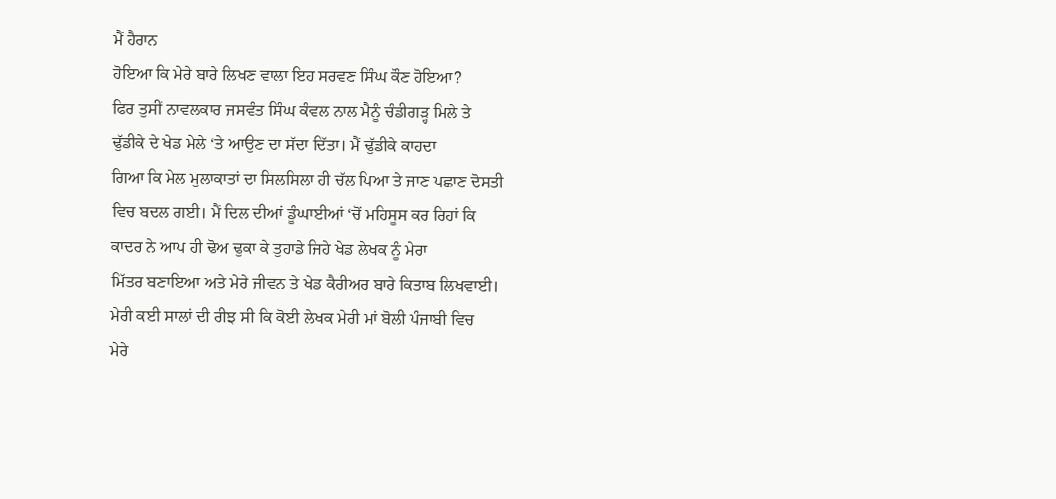ਮੈਂ ਹੈਰਾਨ
ਹੋਇਆ ਕਿ ਮੇਰੇ ਬਾਰੇ ਲਿਖਣ ਵਾਲਾ ਇਹ ਸਰਵਣ ਸਿੰਘ ਕੌਣ ਹੋਇਆ?
ਫਿਰ ਤੁਸੀਂ ਨਾਵਲਕਾਰ ਜਸਵੰਤ ਸਿੰਘ ਕੰਵਲ ਨਾਲ ਮੈਨੂੰ ਚੰਡੀਗੜ੍ਹ ਮਿਲੇ ਤੇ
ਢੁੱਡੀਕੇ ਦੇ ਖੇਡ ਮੇਲੇ ‘ਤੇ ਆਉਣ ਦਾ ਸੱਦਾ ਦਿੱਤਾ। ਮੈਂ ਢੁੱਡੀਕੇ ਕਾਹਦਾ
ਗਿਆ ਕਿ ਮੇਲ ਮੁਲਾਕਾਤਾਂ ਦਾ ਸਿਲਸਿਲਾ ਹੀ ਚੱਲ ਪਿਆ ਤੇ ਜਾਣ ਪਛਾਣ ਦੋਸਤੀ
ਵਿਚ ਬਦਲ ਗਈ। ਮੈਂ ਦਿਲ ਦੀਆਂ ਡੂੰਘਾਈਆਂ ‘ਚੋਂ ਮਹਿਸੂਸ ਕਰ ਰਿਹਾਂ ਕਿ
ਕਾਦਰ ਨੇ ਆਪ ਹੀ ਢੋਅ ਢੁਕਾ ਕੇ ਤੁਹਾਡੇ ਜਿਹੇ ਖੇਡ ਲੇਖਕ ਨੂੰ ਮੇਰਾ
ਮਿੱਤਰ ਬਣਾਇਆ ਅਤੇ ਮੇਰੇ ਜੀਵਨ ਤੇ ਖੇਡ ਕੈਰੀਅਰ ਬਾਰੇ ਕਿਤਾਬ ਲਿਖਵਾਈ।
ਮੇਰੀ ਕਈ ਸਾਲਾਂ ਦੀ ਰੀਝ ਸੀ ਕਿ ਕੋਈ ਲੇਖਕ ਮੇਰੀ ਮਾਂ ਬੋਲੀ ਪੰਜਾਬੀ ਵਿਚ
ਮੇਰੇ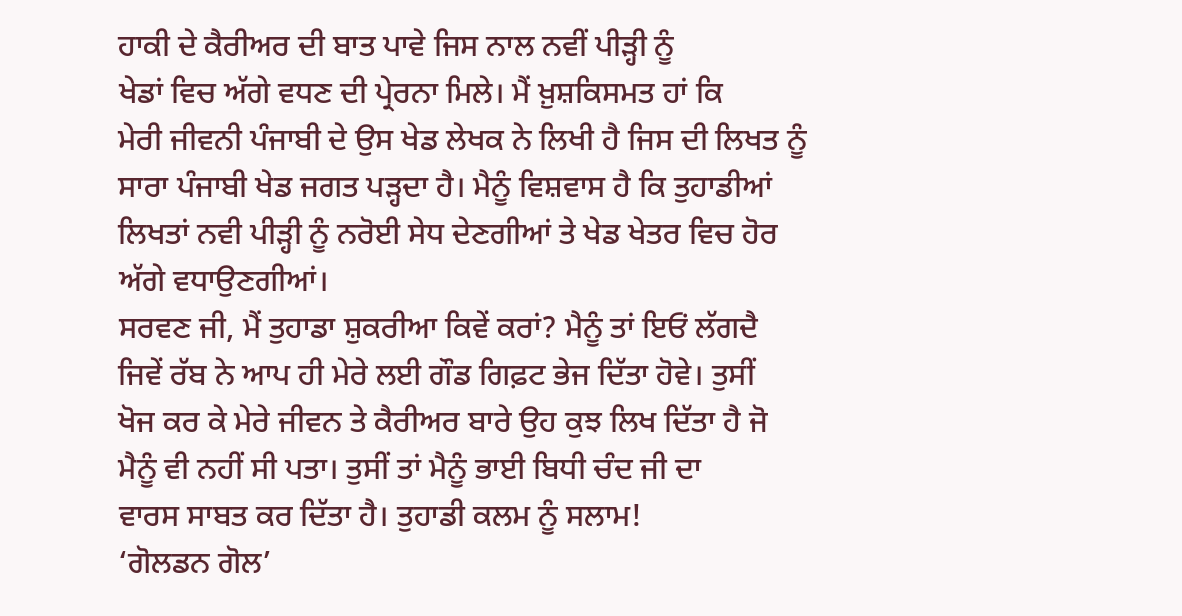ਹਾਕੀ ਦੇ ਕੈਰੀਅਰ ਦੀ ਬਾਤ ਪਾਵੇ ਜਿਸ ਨਾਲ ਨਵੀਂ ਪੀੜ੍ਹੀ ਨੂੰ
ਖੇਡਾਂ ਵਿਚ ਅੱਗੇ ਵਧਣ ਦੀ ਪ੍ਰੇਰਨਾ ਮਿਲੇ। ਮੈਂ ਖ਼ੁਸ਼ਕਿਸਮਤ ਹਾਂ ਕਿ
ਮੇਰੀ ਜੀਵਨੀ ਪੰਜਾਬੀ ਦੇ ਉਸ ਖੇਡ ਲੇਖਕ ਨੇ ਲਿਖੀ ਹੈ ਜਿਸ ਦੀ ਲਿਖਤ ਨੂੰ
ਸਾਰਾ ਪੰਜਾਬੀ ਖੇਡ ਜਗਤ ਪੜ੍ਹਦਾ ਹੈ। ਮੈਨੂੰ ਵਿਸ਼ਵਾਸ ਹੈ ਕਿ ਤੁਹਾਡੀਆਂ
ਲਿਖਤਾਂ ਨਵੀ ਪੀੜ੍ਹੀ ਨੂੰ ਨਰੋਈ ਸੇਧ ਦੇਣਗੀਆਂ ਤੇ ਖੇਡ ਖੇਤਰ ਵਿਚ ਹੋਰ
ਅੱਗੇ ਵਧਾਉਣਗੀਆਂ।
ਸਰਵਣ ਜੀ, ਮੈਂ ਤੁਹਾਡਾ ਸ਼ੁਕਰੀਆ ਕਿਵੇਂ ਕਰਾਂ? ਮੈਨੂੰ ਤਾਂ ਇਓਂ ਲੱਗਦੈ
ਜਿਵੇਂ ਰੱਬ ਨੇ ਆਪ ਹੀ ਮੇਰੇ ਲਈ ਗੌਡ ਗਿਫ਼ਟ ਭੇਜ ਦਿੱਤਾ ਹੋਵੇ। ਤੁਸੀਂ
ਖੋਜ ਕਰ ਕੇ ਮੇਰੇ ਜੀਵਨ ਤੇ ਕੈਰੀਅਰ ਬਾਰੇ ਉਹ ਕੁਝ ਲਿਖ ਦਿੱਤਾ ਹੈ ਜੋ
ਮੈਨੂੰ ਵੀ ਨਹੀਂ ਸੀ ਪਤਾ। ਤੁਸੀਂ ਤਾਂ ਮੈਨੂੰ ਭਾਈ ਬਿਧੀ ਚੰਦ ਜੀ ਦਾ
ਵਾਰਸ ਸਾਬਤ ਕਰ ਦਿੱਤਾ ਹੈ। ਤੁਹਾਡੀ ਕਲਮ ਨੂੰ ਸਲਾਮ!
‘ਗੋਲਡਨ ਗੋਲ’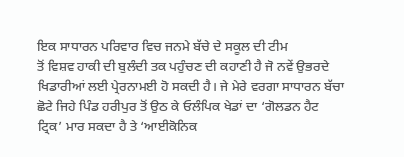ਇਕ ਸਾਧਾਰਨ ਪਰਿਵਾਰ ਵਿਚ ਜਨਮੇ ਬੱਚੇ ਦੇ ਸਕੂਲ ਦੀ ਟੀਮ
ਤੋਂ ਵਿਸ਼ਵ ਹਾਕੀ ਦੀ ਬੁਲੰਦੀ ਤਕ ਪਹੁੰਚਣ ਦੀ ਕਹਾਣੀ ਹੈ ਜੋ ਨਵੇਂ ਉਭਰਦੇ
ਖਿਡਾਰੀਆਂ ਲਈ ਪ੍ਰੇਰਨਾਮਈ ਹੋ ਸਕਦੀ ਹੈ। ਜੇ ਮੇਰੇ ਵਰਗਾ ਸਾਧਾਰਨ ਬੱਚਾ
ਛੋਟੇ ਜਿਹੇ ਪਿੰਡ ਹਰੀਪੁਰ ਤੋਂ ਉਠ ਕੇ ਓਲੰਪਿਕ ਖੇਡਾਂ ਦਾ ‘ਗੋਲਡਨ ਹੈਟ
ਟ੍ਰਿਕ’ ਮਾਰ ਸਕਦਾ ਹੈ ਤੇ ‘ਆਈਕੋਨਿਕ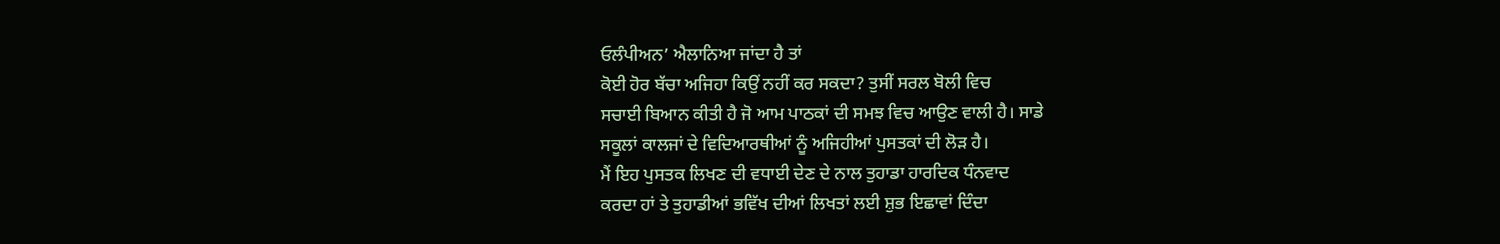ਓਲੰਪੀਅਨ’ ਐਲਾਨਿਆ ਜਾਂਦਾ ਹੈ ਤਾਂ
ਕੋਈ ਹੋਰ ਬੱਚਾ ਅਜਿਹਾ ਕਿਉਂ ਨਹੀਂ ਕਰ ਸਕਦਾ? ਤੁਸੀਂ ਸਰਲ ਬੋਲੀ ਵਿਚ
ਸਚਾਈ ਬਿਆਨ ਕੀਤੀ ਹੈ ਜੋ ਆਮ ਪਾਠਕਾਂ ਦੀ ਸਮਝ ਵਿਚ ਆਉਣ ਵਾਲੀ ਹੈ। ਸਾਡੇ
ਸਕੂਲਾਂ ਕਾਲਜਾਂ ਦੇ ਵਿਦਿਆਰਥੀਆਂ ਨੂੰ ਅਜਿਹੀਆਂ ਪੁਸਤਕਾਂ ਦੀ ਲੋੜ ਹੈ।
ਮੈਂ ਇਹ ਪੁਸਤਕ ਲਿਖਣ ਦੀ ਵਧਾਈ ਦੇਣ ਦੇ ਨਾਲ ਤੁਹਾਡਾ ਹਾਰਦਿਕ ਧੰਨਵਾਦ
ਕਰਦਾ ਹਾਂ ਤੇ ਤੁਹਾਡੀਆਂ ਭਵਿੱਖ ਦੀਆਂ ਲਿਖਤਾਂ ਲਈ ਸ਼ੁਭ ਇਛਾਵਾਂ ਦਿੰਦਾ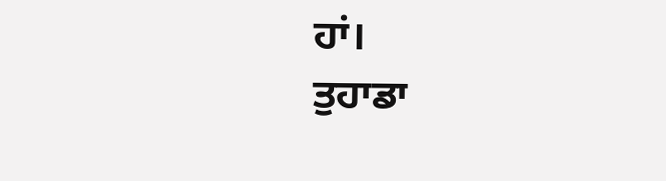ਹਾਂ।
ਤੁਹਾਡਾ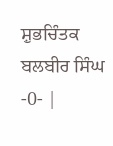ਸ਼ੁਭਚਿੰਤਕ
ਬਲਬੀਰ ਸਿੰਘ
-0- |